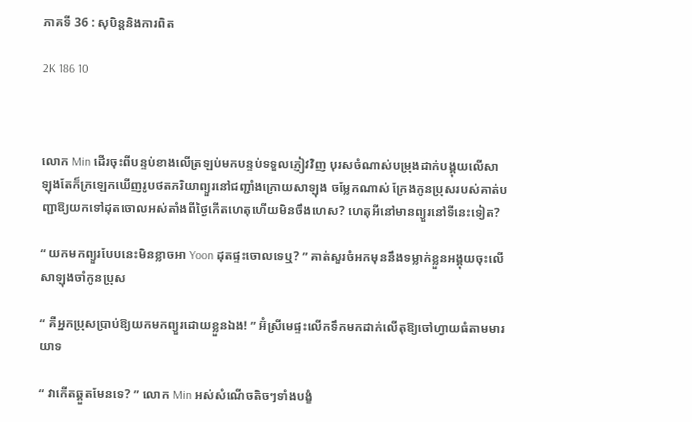ភាគទី 36 : សុបិន្តនិងការពិត

2K 186 10



លោក Min ដើរចុះពីបន្ទប់ខាងលើត្រឡប់មកបន្ទប់ទទួលភ្ញៀវវិញ បុរសចំណាស់បម្រុងដាក់បង្គុយលើសាឡុងតែក៏ក្រឡេកឃើញរូបថតភរិយាព្យួរនៅជញ្ជាំងក្រោយសាឡុង ចម្លែកណាស់ ក្រែងកូនប្រុសរបស់គាត់បញ្ជាឱ្យយកទៅដុតចោលអស់តាំងពីថ្ងៃកើតហេតុហើយមិនចឹងហេស? ហេតុអីនៅមានព្យួរនៅទីនេះទៀត?

“ យកមកព្យួរបែបនេះមិនខ្លាចអា Yoon ដុតផ្ទះចោលទេឬ? ” គាត់សួរចំអកមុននឹងទម្លាក់ខ្លួនអង្គុយចុះលើសាឡុងចាំកូនប្រុស

“ គឺអ្នកប្រុសប្រាប់ឱ្យយកមកព្យួរដោយខ្លួនឯង! ” អ៊ំស្រីមេផ្ទះលើកទឹកមកដាក់លើតុឱ្យចៅហ្វាយធំតាមមារយាទ

“ វាកើតឆ្គួតមែនទេ? ” លោក Min អស់សំណើចតិចៗទាំងបង្ខំ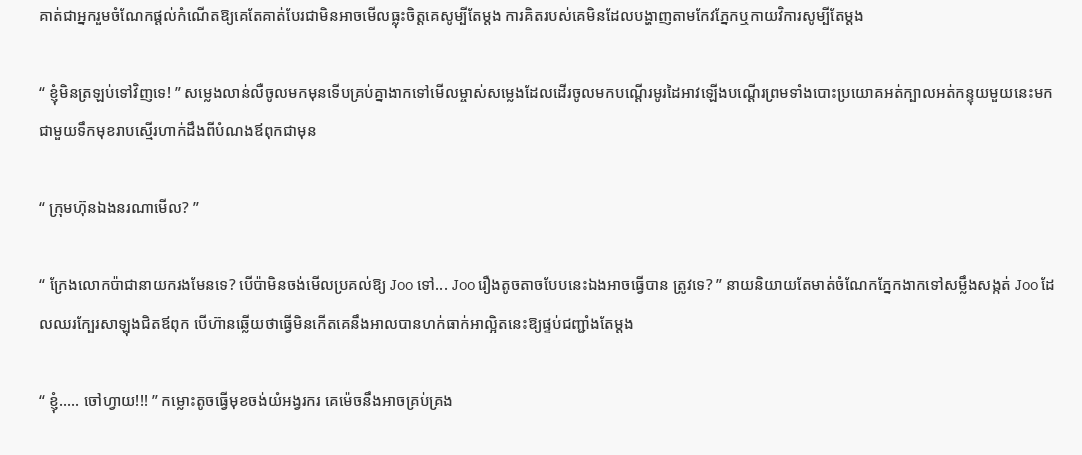គាត់ជាអ្នករួមចំណែកផ្តល់កំណើតឱ្យគេតែគាត់បែរជាមិនអាចមើលធ្លុះចិត្តគេសូម្បីតែម្តង ការគិតរបស់គេមិនដែលបង្ហាញតាមកែវភ្នែកឬកាយវិការសូម្បីតែម្តង

“ ខ្ញុំមិនត្រឡប់ទៅវិញទេ! ” សម្លេងលាន់លឺចូលមកមុនទើបគ្រប់គ្នាងាកទៅមើលម្ចាស់សម្លេងដែលដើរចូលមកបណ្តើរមូរដៃអាវឡើងបណ្តើរព្រមទាំងបោះប្រយោគអត់ក្បាលអត់កន្ទុយមួយនេះមកជាមួយទឹកមុខរាបស្មើរហាក់ដឹងពីបំណងឪពុកជាមុន

“ ក្រុមហ៊ុនឯងនរណាមើល? ”

“ ក្រែងលោកប៉ាជានាយករងមែនទេ? បើប៉ាមិនចង់មើលប្រគល់ឱ្យ Joo ទៅ... Joo រឿងតូចតាចបែបនេះឯងអាចធ្វើបាន ត្រូវទេ? ” នាយនិយាយតែមាត់ចំណែកភ្នែកងាកទៅសម្លឹងសង្កត់ Joo ដែលឈរក្បែរសាឡុងជិតឪពុក បើហ៊ានឆ្លើយថាធ្វើមិនកើតគេនឹងអាលបានហក់ធាក់អាល្អិតនេះឱ្យផ្ទប់ជញ្ជាំងតែម្តង

“ ខ្ញុំ..... ចៅហ្វាយ!!! ” កម្លោះតូចធ្វើមុខចង់យំអង្វរករ គេម៉េចនឹងអាចគ្រប់គ្រង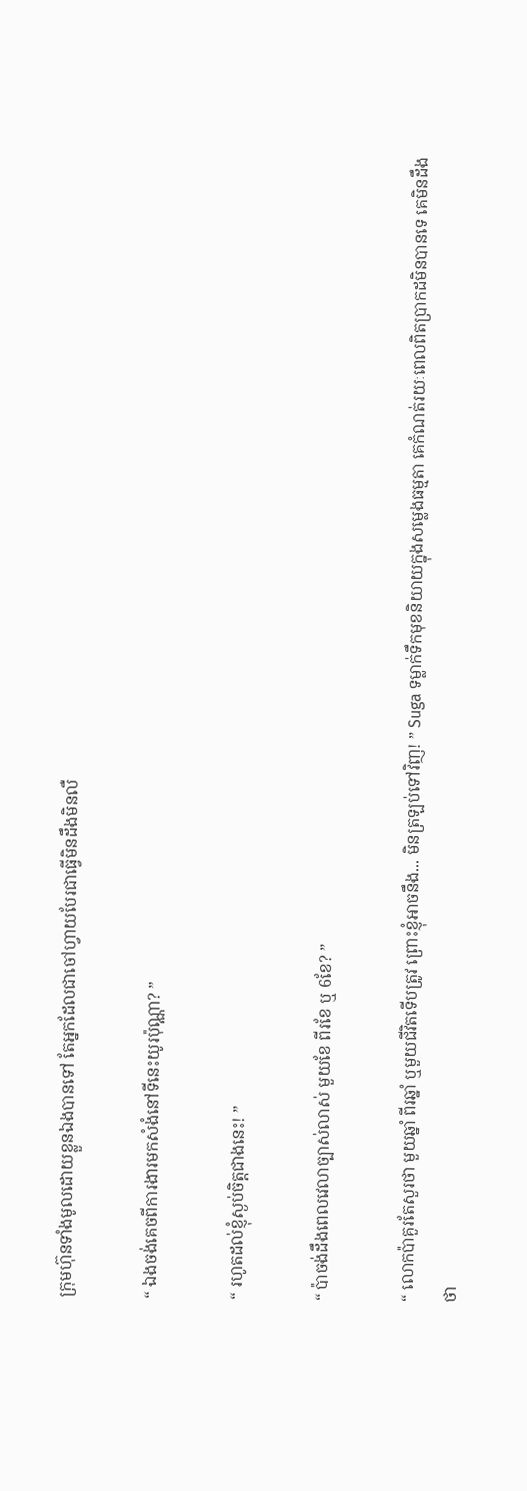ក្រុមហ៊ុនទាំងមូលដោយខ្លួនឯងបានទៅ តែអ្នកដែលជាចៅហ្វាយបែរជាធ្វើមិនដឹងមិនលឺ

“ ឯងចង់គេចពីការងារមកសំងំនៅទីនេះយូរប៉ុណ្ណា? ”

“ រហូតដល់ខ្ញុំស្ងប់ចិត្តជាងនេះ! ”

“ ប៉ាចង់ដឹងពេលវេលាច្បាស់លាស់ មួយខែ ពីរខែ ឬ 6ខែ? ”

“ លោកប៉ាគួរតែសួរថា មួយឆ្នាំ ពីរឆ្នាំ ឬមួយជីវិតទើបត្រូវ ព្រោះខ្ញុំអាចនឹង... មិនត្រឡប់ទៅវិញ! ” Suga ទម្លាក់ទឹកមុខនិយាយក្នុងសម្លេងធម្មតា គេកំណត់រយៈពេលពិតប្រាកដមិនបានទេ គេមិនដឹងថា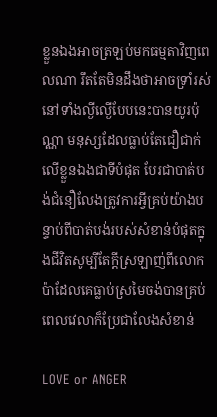ខ្លួនឯងអាចត្រឡប់មកធម្មតាវិញពេលណា រឹតតែមិនដឹងថាអាចទ្រាំរស់នៅទាំងល្ងីល្ងើបែបនេះបានយូរប៉ុណ្ណា មនុស្សដែលធ្លាប់តែជឿជាក់លើខ្លួនឯងជាទីបំផុត បែរជាបាត់បង់ជំនឿលែងត្រូវការអ្វីគ្រប់យ៉ាងបន្ទាប់ពីបាត់បង់របស់សំខាន់បំផុតក្នុងជីវិតសូម្បីតែក្តីស្រឡាញ់ពីលោកប៉ាដែលគេធ្លាប់ស្រមៃចង់បានគ្រប់ពេលវេលាក៏ប្រែជាលែងសំខាន់

LOVE or ANGER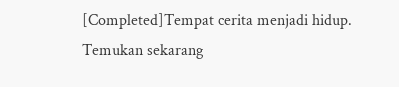[Completed]Tempat cerita menjadi hidup. Temukan sekarang